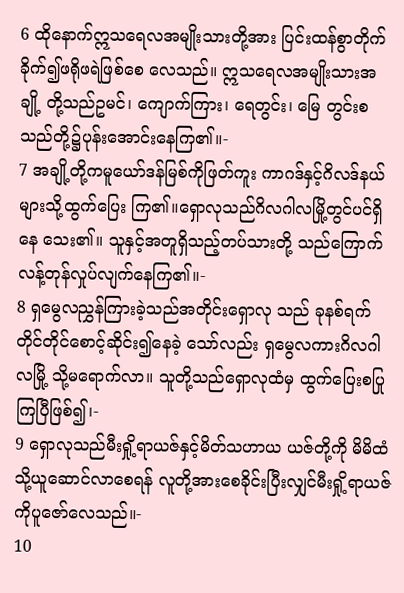6 ထိုနောက်ဣသရေလအမျိုးသားတို့အား ပြင်းထန်စွာတိုက်ခိုက်၍ဖရိုဖရဲဖြစ်စေ လေသည်။ ဣသရေလအမျိုးသားအချို့ တို့သည်ဥမင်၊ ကျောက်ကြား၊ ရေတွင်း၊ မြေ တွင်းစသည်တို့၌ပုန်းအောင်းနေကြ၏။-
7 အချို့တို့ကမူယော်ဒန်မြစ်ကိုဖြတ်ကူး ကာဂဒ်နှင့်ဂိလဒ်နယ်များသို့ထွက်ပြေး ကြ၏။ရှောလုသည်ဂိလဂါလမြို့တွင်ပင်ရှိနေ သေး၏။ သူနှင့်အတူရှိသည့်တပ်သားတို့ သည်ကြောက်လန့်တုန်လှုပ်လျက်နေကြ၏။-
8 ရှမွေလညွှန်ကြားခဲ့သည်အတိုင်းရှောလု သည် ခုနစ်ရက်တိုင်တိုင်စောင့်ဆိုင်း၍နေခဲ့ သော်လည်း ရှမွေလကားဂိလဂါလမြို့ သို့မရောက်လာ။ သူတို့သည်ရှောလုထံမှ ထွက်ပြေးစပြုကြပြီဖြစ်၍၊-
9 ရှောလုသည်မီးရှို့ရာယဇ်နှင့်မိတ်သဟာယ ယဇ်တို့ကို မိမိထံသို့ယူဆောင်လာစေရန် လူတို့အားစေခိုင်းပြီးလျှင်မီးရှို့ရာယဇ် ကိုပူဇော်လေသည်။-
10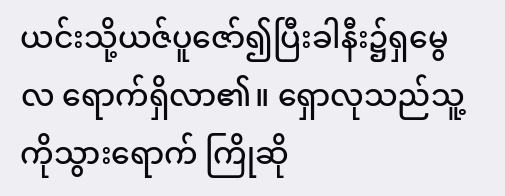ယင်းသို့ယဇ်ပူဇော်၍ပြီးခါနီး၌ရှမွေလ ရောက်ရှိလာ၏။ ရှောလုသည်သူ့ကိုသွားရောက် ကြိုဆို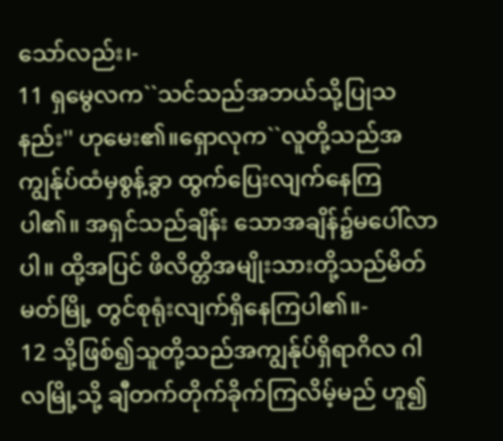သော်လည်း၊-
11 ရှမွေလက``သင်သည်အဘယ်သို့ပြုသနည်း'' ဟုမေး၏။ရှောလုက``လူတို့သည်အကျွန်ုပ်ထံမှစွန့်ခွာ ထွက်ပြေးလျက်နေကြပါ၏။ အရှင်သည်ချိန်း သောအချိန်၌မပေါ်လာပါ။ ထို့အပြင် ဖိလိတ္တိအမျိုးသားတို့သည်မိတ်မတ်မြို့ တွင်စုရုံးလျက်ရှိနေကြပါ၏။-
12 သို့ဖြစ်၍သူတို့သည်အကျွန်ုပ်ရှိရာဂိလ ဂါလမြို့သို့ ချီတက်တိုက်ခိုက်ကြလိမ့်မည် ဟူ၍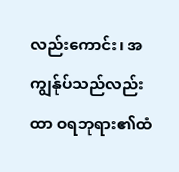လည်းကောင်း၊ အကျွန်ုပ်သည်လည်းထာ ဝရဘုရား၏ထံ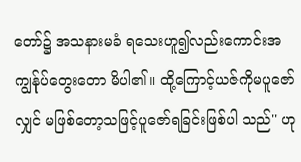တော်၌ အသနားမခံ ရသေးဟူ၍လည်းကောင်းအကျွန်ုပ်တွေးတော မိပါ၏။ ထို့ကြောင့်ယဇ်ကိုမပူဇော်လျှင် မဖြစ်တော့သဖြင့်ပူဇော်ရခြင်းဖြစ်ပါ သည်'' ဟု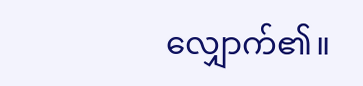လျှောက်၏။